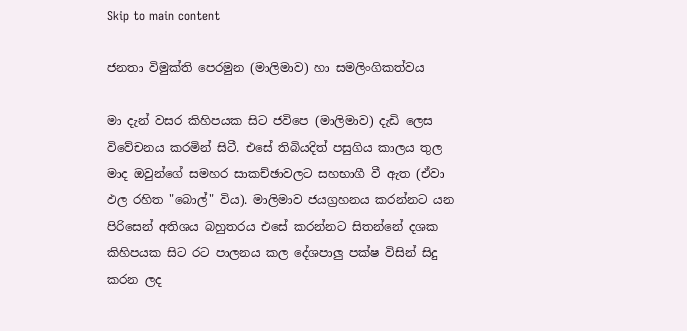Skip to main content

ජනතා විමුක්ති පෙරමුන (මාලිමාව) හා සමලිංගිකත්වය

මා දැන් වසර කිහිපයක සිට ජවිපෙ (මාලිමාව) දැඩි ලෙස විවේචනය කරමින් සිටී. එසේ තිබියදිත් පසුගිය කාලය තුල මාද ඔවුන්ගේ සමහර සාකච්ඡාවලට සහභාගී වී ඇත (ඒවා ඵල රහිත "බොල්" විය). මාලිමාව ජයග්‍රහනය කරන්නට යන පිරිසෙන් අතිශය බහුතරය එසේ කරන්නට සිතන්නේ දශක කිහිපයක සිට රට පාලනය කල දේශපාලු පක්ෂ විසින් සිදු කරන ලද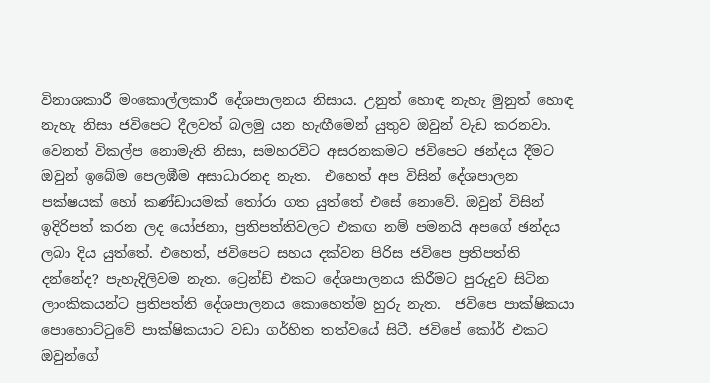විනාශකාරී මංකොල්ලකාරී දේශපාලනය නිසාය. උනුත් හොඳ නැහැ මුනුත් හොඳ නැහැ නිසා ජවිපෙට දීලවත් බලමු යන හැඟීමෙන් යුතුව ඔවුන් වැඩ කරනවා. වෙනත් විකල්ප නොමැති නිසා, සමහරවිට අසරනකමට ජවිපෙට ඡන්දය දීමට ඔවුන් ඉබේම පෙලඹීම අසාධාරනද නැත.  එහෙත් අප විසින් දේශපාලන පක්ෂයක් හෝ කණ්ඩායමක් තෝරා ගත යුත්තේ එසේ නොවේ. ඔවුන් විසින් ඉදිරිපත් කරන ලද යෝජනා, ප්‍රතිපත්තිවලට එකඟ නම් පමනයි අපගේ ඡන්දය ලබා දිය යුත්තේ. එහෙත්, ජවිපෙට සහය දක්වන පිරිස ජවිපෙ ප්‍රතිපත්ති දන්නේද? පැහැදිලිවම නැත. ට්‍රෙන්ඩ් එකට දේශපාලනය කිරීමට පුරුදුව සිටින ලාංකිකයන්ට ප්‍රතිපත්ති දේශපාලනය කොහෙත්ම හුරු නැත.  ජවිපෙ පාක්ෂිකයා පොහොට්ටුවේ පාක්ෂිකයාට වඩා ගර්හිත තත්වයේ සිටී. ජවිපේ කෝර් එකට ඔවුන්ගේ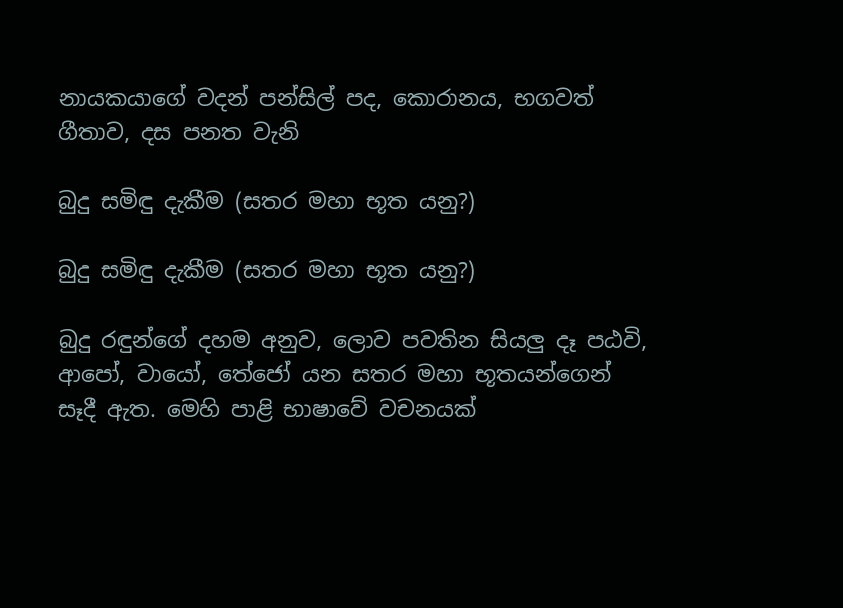නායකයාගේ වදන් පන්සිල් පද, කොරානය, භගවත් ගීතාව, දස පනත වැනි

බුදු සමිඳු දැකීම (සතර මහා ‍භූත යනු?)

බුදු සමිඳු දැකීම (සතර මහා ‍භූත යනු?)

බුදු රඳුන්ගේ දහම අනුව, ලොව පවතින සියලු දෑ පඨවි, ආපෝ, වායෝ, තේජෝ යන සතර මහා භූතයන්ගෙන් සෑදී ඇත. මෙහි පාළි භාෂාවේ වචනයක්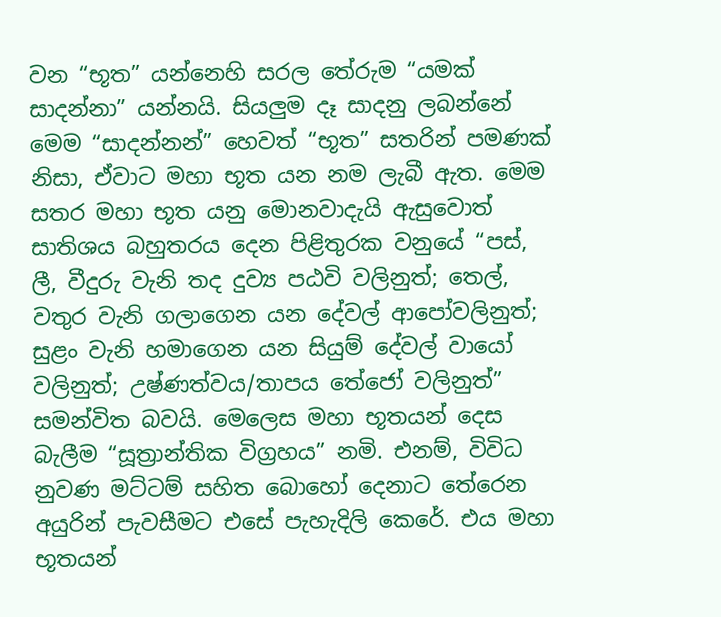වන “භූත” යන්නෙහි සරල තේරුම “යමක් සාදන්නා” යන්නයි. සියලුම දෑ සාදනු ලබන්නේ මෙම “සාදන්නන්” හෙවත් “භූත” සතරින් පමණක් නිසා, ඒවාට මහා භූත යන නම ලැබී ඇත. මෙම සතර මහා භූත යනු මොනවාදැයි ඇසුවොත් සාතිශය බහුතරය‍ දෙන පිළිතුරක වනුයේ “පස්, ලී, වීදුරු වැනි තද දුව්‍ය පඨවි වලිනුත්; තෙල්, වතුර වැනි ගලාගෙන යන දේවල් ආපෝවලිනුත්; සුළං වැනි හමාගෙන යන සියුම් දේවල් වායෝ වලිනුත්; උෂ්ණත්වය/තාපය තේජෝ වලිනුත්” සමන්විත බවයි. මෙලෙස මහා භූතයන් දෙස බැලීම “සූත්‍රාන්තික විග්‍රහය” නමි. එනම්, විවිධ නුවණ මට්ටම් සහිත බොහෝ දෙනාට තේරෙන අයුරින් පැවසීමට එසේ පැහැදිලි කෙරේ. එය මහා භූතයන්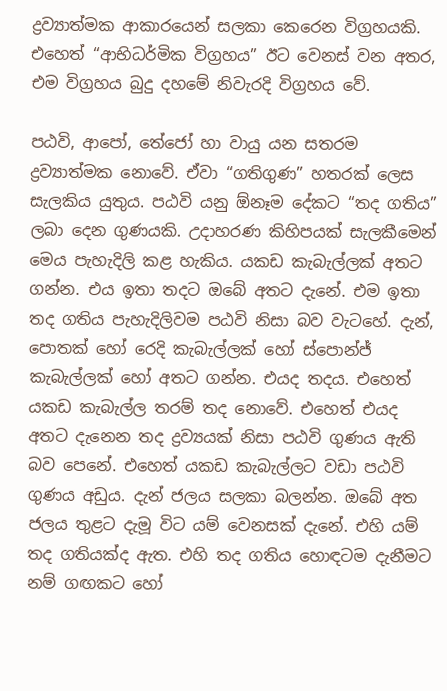ද්‍රව්‍යාත්මක ආකාරයෙන් සලකා කෙරෙන විග්‍රහයකි. එහෙත් “ආභිධර්මික විග්‍රහය” ඊට වෙනස් වන අතර, එම විග්‍රහය බුදු දහමේ නිවැරදි විග්‍රහය වේ.

පඨවි, ආපෝ, තේජෝ හා වායු යන සතරම ද්‍රව්‍යාත්මක නොවේ. ඒවා “ගතිගුණ” හතරක් ලෙස සැලකිය යුතුය. පඨවි යනු ඕනෑම දේකට “තද ගතිය” ලබා දෙන ගුණයකි. උදාහරණ කිහිපයක් සැලකීමෙන් මෙය පැහැදිලි කළ හැකිය. යකඩ කැබැල්ලක් අතට ගන්න. එය ඉතා තදට ඔබේ අතට දැනේ. එම ඉතා තද ගතිය පැහැදිලිවම පඨවි නිසා බව වැටහේ. දැන්, පොතක් හෝ රෙදි කැබැල්ලක් හෝ ස්පොන්ජ් කැබැල්ලක් හෝ අතට ගන්න. එයද තදය. එහෙත් යකඩ කැබැල්ල තරම් තද නොවේ. එහෙත් එයද අතට දැනෙන තද ද්‍රව්‍යයක් නිසා පඨවි ගුණය ඇති බව පෙනේ. එහෙත් යකඩ කැබැල්ලට වඩා පඨවි ගුණය අඩුය. දැන් ජලය සලකා බලන්න. ඔබේ අත ජලය තුළට දැමූ විට යම් වෙනසක් දැනේ. එහි යම් තද ගතියක්ද ඇත. එහි තද ගතිය හොඳටම දැනීමට නම් ගඟකට හෝ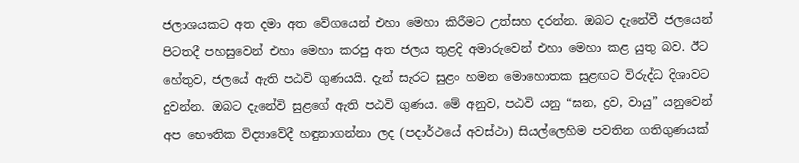ජලාශයකට අත දමා අත වේගයෙන් ‍එහා මෙහා කිරීමට උත්සහ දරන්න. ඔබට දැනේවී ජලයෙන් පිටතදී පහසුවෙන් එහා මෙහා කරපු අත ජලය තුළදි අමාරුවෙන් එහා මෙහා කළ යුතු බව. ඊට හේතුව, ජලයේ ඇති පඨවි ගුණයයි. දැන් සැරට සුළං හමන මොහොතක සුළඟට විරුද්ධ දිශාවට දුවන්න. ඔබට දැනේවි සුළ‍ගේ ඇති පඨවි ගුණය. මේ අනුව, පඨවි යනු “ඝන, ද්‍රව, වායු” යනුවෙන් අප භෞතික විද්‍යාවේදී හඳුනාගන්නා ලද (පදාර්ථයේ අවස්ථා) සියල්ලෙහිම පවතින ගතිගුණයක්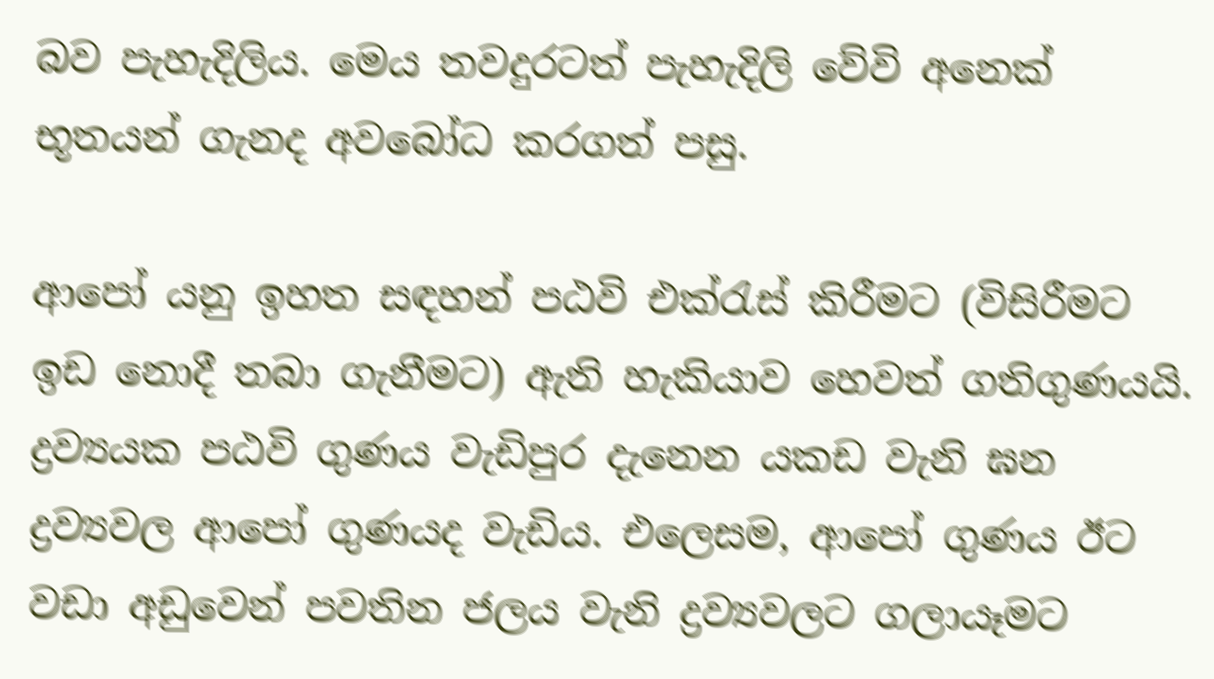බව පැහැදිලිය. මෙය තවදුරටත් පැහැදිලි වේවි අනෙක් භූතයන් ගැනද අවබෝධ කරගත් පසු.

ආපෝ යනු ඉහත සඳහන් පඨවි එක්රැස් කිරීමට (විසිරීමට ඉඩ නොදී තබා ගැනීමට) ඇති හැකියාව හෙවත් ගතිගුණයයි. ද්‍රව්‍යයක පඨවි ගුණය වැඩිපුර දැනෙන යකඩ වැනි ඝන ද්‍රව්‍යවල ආපෝ ගුණයද වැඩිය. එලෙසම, ආපෝ ගුණය ඊට වඩා අඩුවෙන් පවතින ජලය වැනි ද්‍රව්‍යවලට ගලායෑමට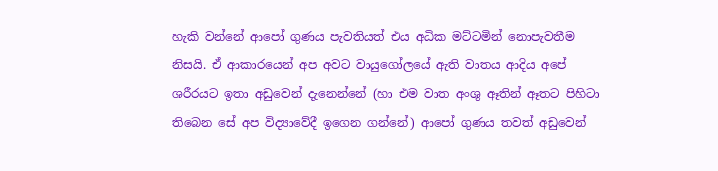හැකි වන්නේ ආපෝ ගුණය ‍පැවතියත් එය අධික මට්ටමින් නොපැවතීම නිසයි. ඒ ආකාරයෙන් අප අවට වායුගෝලයේ ඇති වාතය ආදිය අපේ ශරීරයට ඉතා අඩුවෙන් දැනෙන්නේ (හා එම වාත අංශු ඈතින් ඈතට පිහිටා තිබෙන සේ අප විද්‍යාවේදී ඉගෙන ගන්නේ) ආපෝ ගුණය තවත් අඩුවෙන්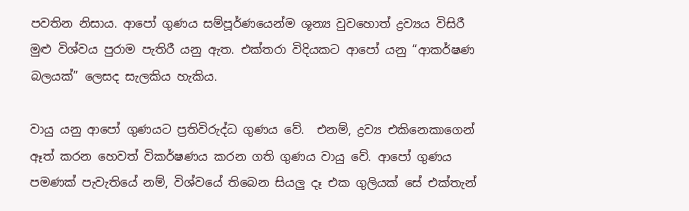පවතින නිසාය. ආපෝ ගුණය සම්පූර්ණයෙන්ම ශූන්‍ය වුවහොත් ද්‍රව්‍යය විසිරී මුළු විශ්වය පුරාම පැතිරී යනු ඇත. එක්තරා විදියකට ආපෝ යනු “ආකර්ෂණ බලයක්” ලෙසද සැලකිය හැකිය.

වායු යනු ආපෝ ගුණයට ප්‍රතිවිරුද්ධ ගුණය වේ.  එනම්, ද්‍රව්‍ය එකිනෙකාගෙන් ඈත් කරන හෙවත් විකර්ෂණය කරන ගති ගුණය වායු වේ. ආපෝ ගුණය පමණක් පැවැතියේ නම්, විශ්වයේ තිබෙන සියලු දෑ එක ගුලියක් සේ එක්තැන්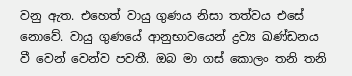වනු ඇත. එහෙත් වායු ගුණය නිසා තත්වය එසේ නොවේ. වායු ගුණයේ ආනුභා‍වයෙන් ද්‍රව්‍ය ඛණ්ඩනය වී වෙන් වෙන්ව පවතී. ඔබ මා ගස් කොලං තනි තනි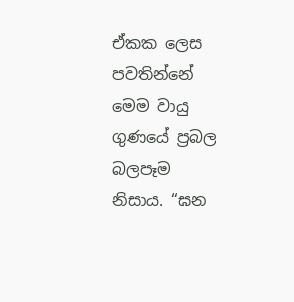ඒකක ලෙස පවතින්නේ මෙම වායු ගුණයේ ප්‍රබල බලපෑම නිසාය. “ඝන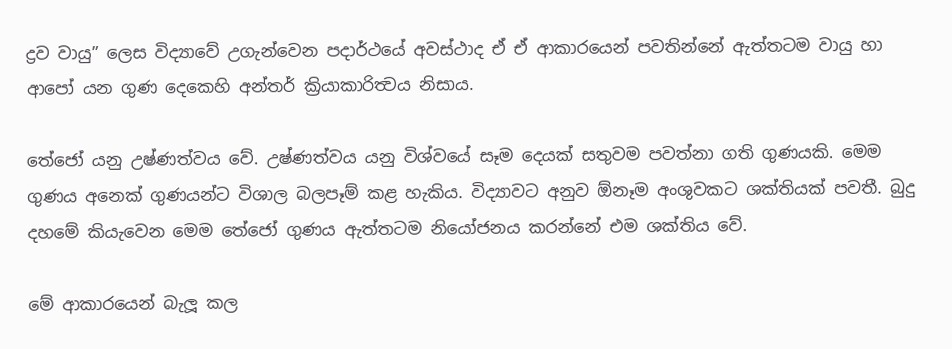ද්‍රව වායු” ලෙස විද්‍යාවේ උගැන්වෙන පදාර්ථයේ අවස්ථාද ඒ ඒ ආකාරයෙන් පවතින්නේ ඇත්තටම වායු හා ආපෝ යන ගුණ දෙකෙහි අන්තර් ක්‍රියාකාරිත්‍වය නිසාය.

තේජෝ යනු උෂ්ණත්වය වේ. උෂ්ණත්වය යනු විශ්‍වයේ සෑම දෙයක් සතුවම පවත්නා ගති ගුණයකි. මෙම ගුණය අනෙක් ගුණයන්ට විශාල බලපෑම් කළ හැකිය. විද්‍යාවට අනුව ඕනෑම අංශුවකට ශක්තියක් පවතී. බුදු දහමේ කියැවෙන මෙම තේජෝ ගුණය ඇත්තටම නියෝජනය කරන්නේ එම ‍ශක්තිය වේ.

මේ ආකාරයෙන් බැලූ කල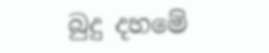බුදු දහමේ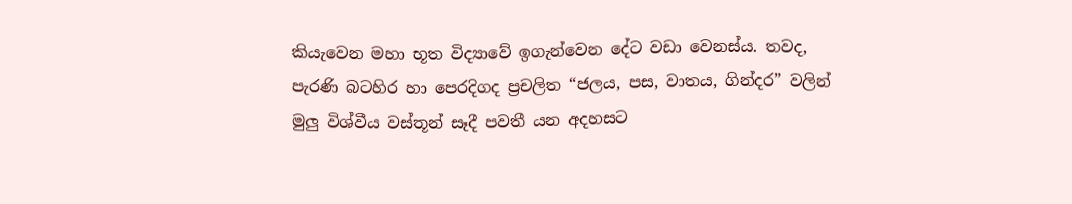කියැවෙන මහා භූත විද්‍යාවේ ඉගැන්වෙන දේට වඩා වෙනස්ය. තවද, පැරණි බටහිර හා පෙරදිගද ප්‍රචලිත “ජලය, පස, වාතය, ගින්දර” වලින් මුලු විශ්වීය වස්තූන් සෑදී පවතී යන අදහසට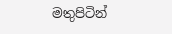මතුපිටින්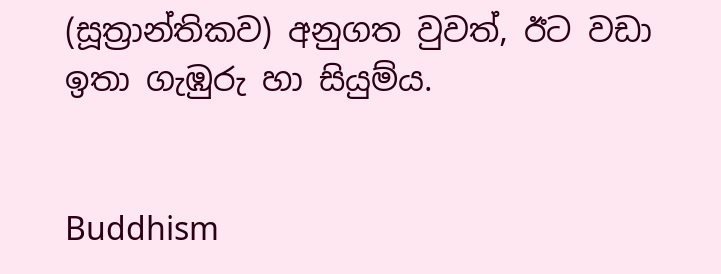(සූත්‍රාන්තිකව) අනුගත වුවත්, ඊට වඩා ඉතා ගැඹුරු හා සියුම්ය.


Buddhism